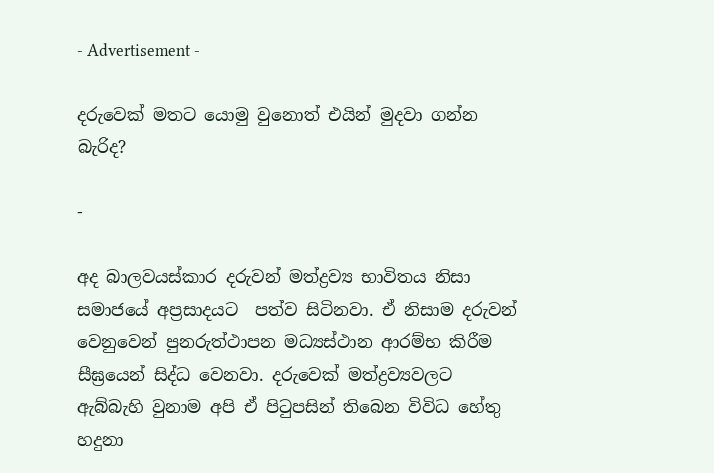- Advertisement -

දරුවෙක් මතට යොමු වුනොත් එයින් මුදවා ගන්න බැරිද?

-

අද බාලවයස්කාර දරුවන් මත්ද්‍රව්‍ය භාවිතය නිසා සමාජයේ අප්‍රසාදයට  පත්ව සිටිනවා. ඒ නිසාම දරුවන් වෙනුවෙන් පුනරුත්ථාපන මධ්‍යස්ථාන ආරම්භ කිරීම සීඝ්‍ර‍යෙන් සිද්ධ වෙනවා. දරුවෙක් මත්ද්‍රව්‍යවලට ඇබ්බැහි වුනාම අපි ඒ පිටුපසින් තිබෙන විවිධ හේතු හදුනා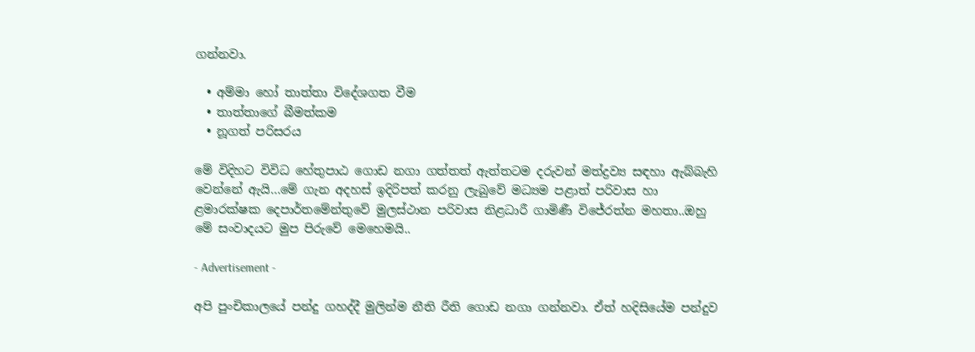ගන්නවා.

  • අම්මා හෝ තාත්තා විදේශගත වීම
  • තාත්තාගේ බීමත්කම
  • නූගත් පරිසරය

මේ විදිහට විවිධ හේතුපාඨ ගොඩ නගා ගත්තත් ඇත්තටම දරුවන් මත්ද්‍රව්‍ය සඳහා ඇබ්බැහි වෙන්නේ ඇයි…මේ ගැන අදහස් ඉදිරිපත් කරනු ලැබුවේ මධ්‍යම පළාත් පරිවාස හා ළමාරක්ෂක දෙපාර්තමේන්තුවේ මුලස්ථාන පරිවාස නිළධාරී ගාමිණී විජේරත්න මහතා..ඔහු මේ සංවාදයට මුප පිරුවේ මෙහෙමයි..

- Advertisement -

අපි පුංචිකාලයේ පන්දු ගහද්දී මුලින්ම නීති රීති ගොඩ නගා ගන්නවා. ඒත් හදිසියේම පන්දුව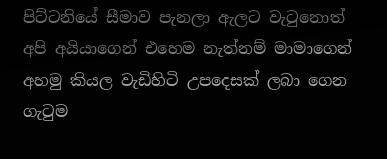පිට්ටනියේ සීමාව පැනලා ඇලට වැටුනොත් අපි අයියාගෙන් එහෙම නැත්නම් මාමාගෙන් අහමු කියල වැඩිහිටි උපදෙසක් ලබා ගෙන ගැටුම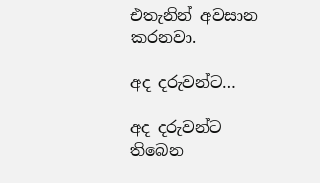එතැනින් අවසාන කරනවා.

අද දරුවන්ට…

අද දරුවන්ට තිබෙන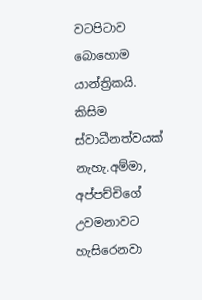වටපිටාව බොහොම යාන්ත්‍රිකයි. කිසිම ස්වාධීනත්වයක් නැහැ.අම්මා, අප්පච්චිගේ උවමනාවට හැසිරෙනවා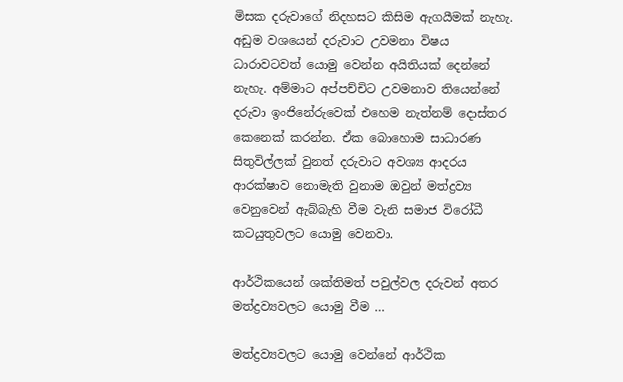මිසක දරුවාගේ නිදහසට කිසිම ඇගයීමක් නැහැ. අඩුම වශයෙන් දරුවාට උවමනා විෂය ධාරාවටවත් යොමු වෙන්න අයිතියක් දෙන්නේ නැහැ. අම්මාට අප්පච්චිට උවමනාව තියෙන්නේ දරුවා ඉංජිනේරුවෙක් එහෙම නැත්නම් දොස්තර කෙනෙක් කරන්න. ඒක බොහොම සාධාරණ සිතුවිල්ලක් වුනත් දරුවාට අවශ්‍ය ආදරය ආරක්ෂාව නොමැති වුනාම ඔවුන් මත්ද්‍රව්‍ය වෙනුවෙන් ඇබ්බැහි වීම වැනි සමාජ විරෝධී කටයුතුවලට යොමු වෙනවා.

ආර්ථිකයෙන් ශක්තිමත් පවුල්වල දරුවන් අතර මත්ද්‍රව්‍යවලට යොමු වීම …

මත්ද්‍රව්‍යවලට යොමු වෙන්නේ ආර්ථික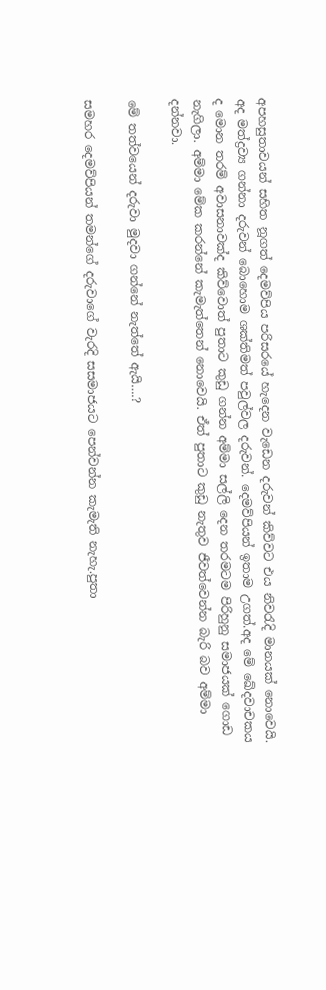අපහසුතාවයන් සහිත නූගත් දෙමව්පිය පරිසරයේ හැදෙන වැඩෙන දරුවන් කිව්වට එය නිවරැදි මානයක් නොවෙයි. අද මත්ද්‍රව්‍ය ගන්නා දරුවන් බොහොම ශක්තිමත් පවුල්වල දරුවන්. දෙමව්පියන් ඉතාම උගත්.අද මේ ඛේදවාචකය  ද මොන තරම් අවාසනාවක්ද කිව්වොත් පුතාට කුඩු ගන්න අම්මා සල්ලි දෙන තරමටම පිරිහුනු සමාජයක් ගොඩ නැගිලා. අම්මා මේක කරන්නේ කැමැත්තෙන් නොවෙයි. ඒත් පුතාට කුඩු නැතුව ජීවත්වෙන්න බැරි බව අම්මා දන්නවා.

මේ තත්වයෙන් දරුවා මුදවා ගන්නේ නැත්තේ ඇයි….?

සමහර දෙමව්පියන් තමන්ගේ දරුවාගේ වැරදි සසමාජයට පෙන්වන්න කැමැති නැහැ.පුතා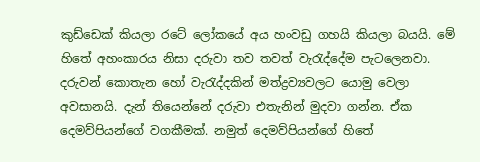කුඩ්ඩෙක් කියලා රටේ ලෝකයේ අය හංවඩු ගහයි කියලා බයයි. මේ හිතේ අහංකාරය නිසා දරුවා තව තවත් වැරැද්දේම පැටලෙනවා. දරුවන් කොතැන හෝ වැරැද්දකින් මත්ද්‍රව්‍යවලට යොමු වෙලා අවසානයි. දැන් තියෙන්නේ දරුවා එතැනින් මුදවා ගන්න. ඒක දෙමව්පියන්ගේ වගකීමක්. නමුත් දෙමව්පියන්ගේ හිතේ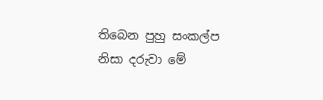තිබෙන පුහු සංකල්ප නිසා දරුවා මේ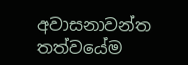අවාසනාවන්ත තත්වයේම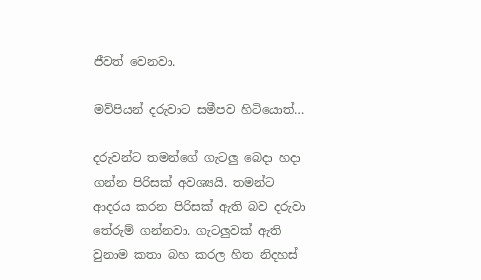ජීවත් වෙනවා.

මව්පියන් දරුවාට සමීපව හිටියොත්…

දරුවන්ට තමන්ගේ ගැටලු බෙදා හදා ගන්න පිරිසක් අවශ්‍යයි. තමන්ට ආදරය කරන පිරිසක් ඇති බව දරුවා තේරුම් ගන්නවා. ගැටලුවක් ඇති වුනාම කතා බහ කරල හිත නිදහස්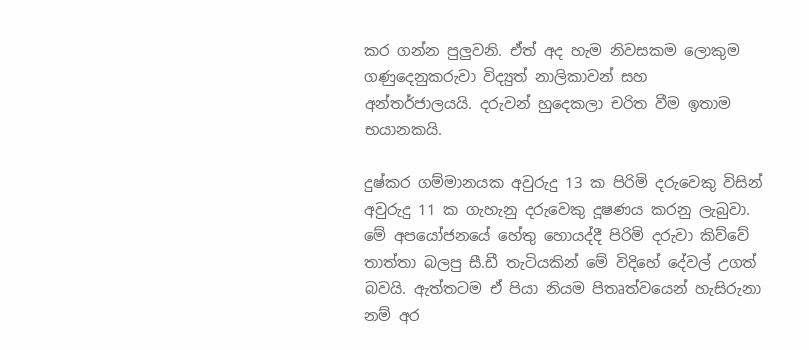කර ගන්න පුලුවනි. ඒත් අද හැම නිවසකම ලොකුම ගණුදෙනුකරුවා විද්‍යුත් නාලිකාවන් සහ අන්තර්ජාලයයි. දරුවන් හුදෙකලා චරිත වීම ඉතාම භයානකයි.

දුෂ්කර ගම්මානයක අවුරුදු 13 ක පිරිමි දරුවෙකු විසින් අවුරුදු 11 ක ගැහැනු දරුවෙකු දූෂණය කරනු ලැබුවා. මේ අපයෝජනයේ හේතු හොයද්දී පිරිමි දරුවා කිව්වේ තාත්තා බලපු සී.ඩී තැටියකින් මේ විදිහේ දේවල් උගත් බවයි. ඇත්තටම ඒ පියා නියම පිතෘත්වයෙන් හැසිරුනා නම් අර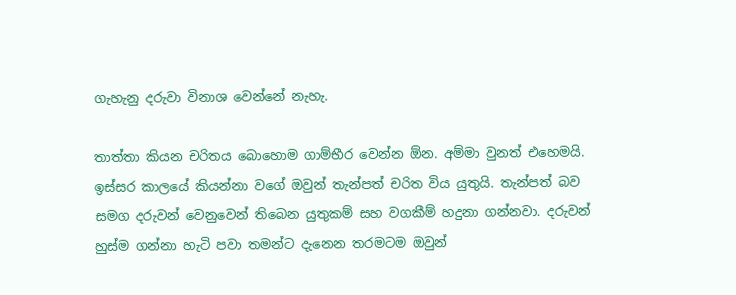ගැහැනු දරුවා විනාශ වෙන්නේ නැහැ.

තාත්තා කියන චරිතය බොහොම ගාම්භීර වෙන්න ඕන. අම්මා වුනත් එහෙමයි. ඉස්සර කාලයේ කියන්නා වගේ ඔවුන් තැන්පත් චරිත විය යුතුයි. තැන්පත් බව සමග දරුවන් වෙනුවෙන් තිබෙන යුතුකම් සහ වගකීම් හදුනා ගන්නවා. දරුවන් හුස්ම ගන්නා හැටි පවා තමන්ට දැනෙන තරමටම ඔවුන්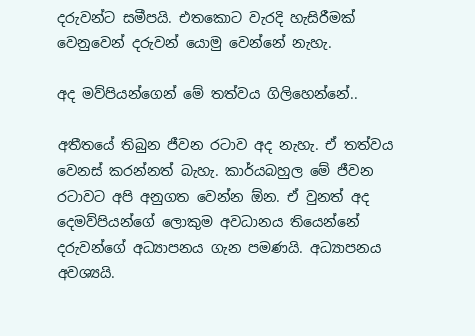දරුවන්ට සමීපයි. එතකොට වැරදි හැසිරීමක් වෙනුවෙන් දරුවන් යොමු වෙන්නේ නැහැ.

අද මව්පියන්ගෙන් මේ තත්වය ගිලිහෙන්නේ..

අතීතයේ තිබුන ජීවන රටාව අද නැහැ. ඒ තත්වය වෙනස් කරන්නත් බැහැ. කාර්යබහුල මේ ජීවන රටාවට අපි අනුගත වෙන්න ඕන. ඒ වුනත් අද දෙමව්පියන්ගේ ලොකුම අවධානය තියෙන්නේ දරුවන්ගේ අධ්‍යාපනය ගැන පමණයි. අධ්‍යාපනය අවශ්‍යයි.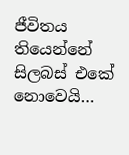ජීවිතය තියෙන්නේ සිලබස් එකේ නොවෙයි…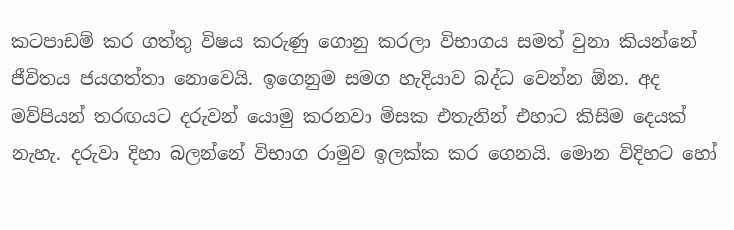කටපාඩම් කර ගත්තු විෂය කරුණු ගොනු කරලා විභාගය සමත් වුනා කියන්නේ ජීවිතය ජයගත්තා නොවෙයි. ඉගෙනුම සමග හැදියාව බද්ධ වෙන්න ඕන. අද මව්පියන් තරඟයට දරුවන් යොමු කරනවා මිසක එතැනින් එහාට කිසිම දෙයක් නැහැ. දරුවා දිහා බලන්නේ විභාග රාමුව ඉලක්ක කර ගෙනයි. මොන විදිහට හෝ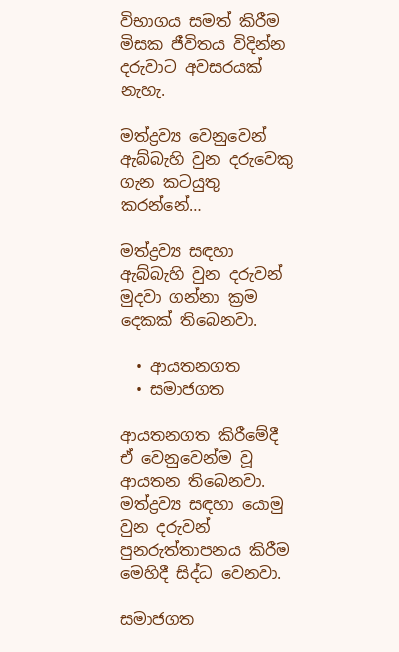විභාගය සමත් කිරීම මිසක ජීවිතය විදින්න දරුවාට අවසරයක් නැහැ.

මත්ද්‍රව්‍ය වෙනුවෙන් ඇබ්බැහි වුන දරුවෙකු ගැන කටයුතු කරන්නේ…

මත්ද්‍රව්‍ය සඳහා ඇබ්බැහි වුන දරුවන් මුදවා ගන්නා ක්‍රම දෙකක් තිබෙනවා.

  • ආයතනගත
  • සමාජගත

ආයතනගත කිරීමේදී ඒ වෙනුවෙන්ම වූ ආයතන තිබෙනවා. මත්ද්‍රව්‍ය සඳහා යොමු වුන දරුවන් පුනරුත්තාපනය කිරීම මෙහිදී සිද්ධ වෙනවා.

සමාජගත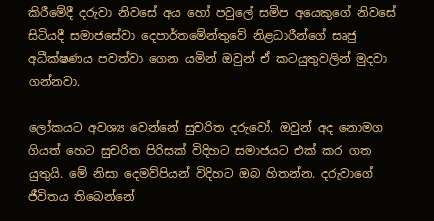කිරීමේදී දරුවා නිවසේ අය හෝ පවුලේ සමිප අයෙකුගේ නිවසේ සිටියදී සමාජසේවා දෙපාර්තමේන්තුවේ නිළධාරීන්ගේ සෘජු අධීක්ෂණය පවත්වා ගෙන යමින් ඔවුන් ඒ කටයුතුවලින් මුදවා ගන්නවා.

ලෝකයට අවශ්‍ය වෙන්නේ සුචරිත දරුවෝ. ඔවුන් අද නොමග ගියත් හෙට සුචරිත පිරිසක් විදිහට සමාජයට එක් කර ගත යුතුයි. මේ නිසා දෙමව්පියන් විදිහට ඔබ හිතන්න. දරුවාගේ ජීවිතය තිබෙන්නේ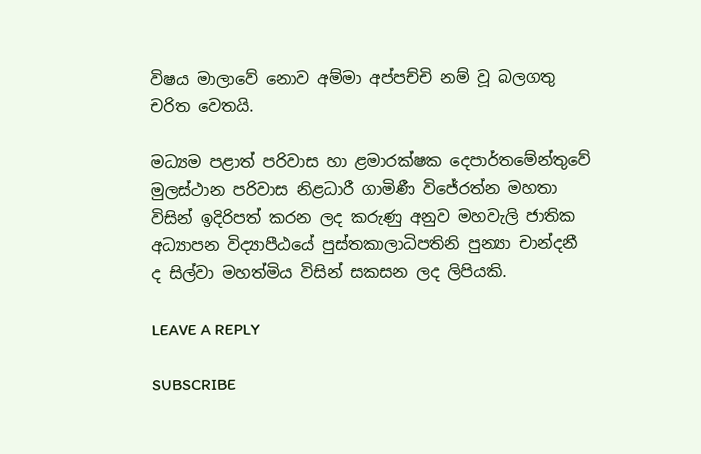විෂය මාලාවේ නොව අම්මා අප්පච්චි නම් වූ බලගතු චරිත වෙතයි.

මධ්‍යම පළාත් පරිවාස හා ළමාරක්ෂක දෙපාර්තමේන්තුවේ මුලස්ථාන පරිවාස නිළධාරී ගාමිණී විජේරත්න මහතා විසින් ඉදිරිපත් කරන ලද කරුණු අනුව මහවැලි ජාතික අධ්‍යාපන විද්‍යාපීඨයේ පුස්තකාලාධිපතිනි පුන්‍යා චාන්දනී ද සිල්වා මහත්මිය විසින් සකසන ලද ලිපියකි.

LEAVE A REPLY

SUBSCRIBE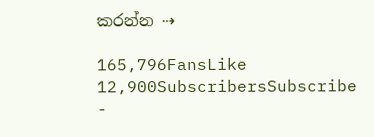කරන්න ⇢

165,796FansLike
12,900SubscribersSubscribe
-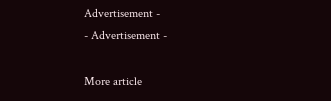Advertisement -
- Advertisement -

More article